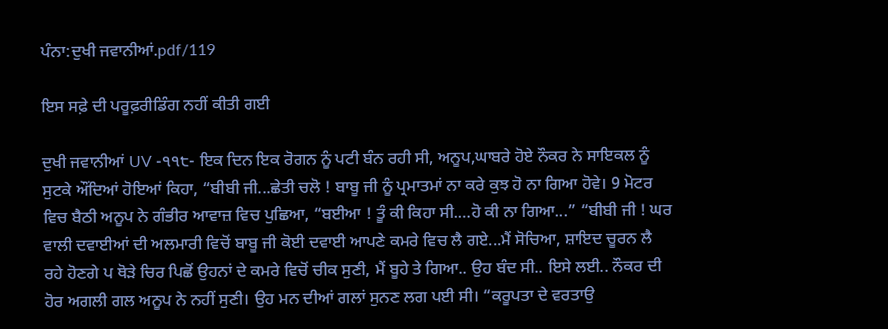ਪੰਨਾ:ਦੁਖੀ ਜਵਾਨੀਆਂ.pdf/119

ਇਸ ਸਫ਼ੇ ਦੀ ਪਰੂਫ਼ਰੀਡਿੰਗ ਨਹੀਂ ਕੀਤੀ ਗਈ

ਦੁਖੀ ਜਵਾਨੀਆਂ UV -੧੧੮- ਇਕ ਦਿਨ ਇਕ ਰੋਗਨ ਨੂੰ ਪਟੀ ਬੰਨ ਰਹੀ ਸੀ, ਅਨੂਪ,ਘਾਬਰੇ ਹੋਏ ਨੌਕਰ ਨੇ ਸਾਇਕਲ ਨੂੰ ਸੁਟਕੇ ਔਂਦਿਆਂ ਹੋਇਆਂ ਕਿਹਾ, “ਬੀਬੀ ਜੀ...ਛੇਤੀ ਚਲੋ ! ਬਾਬੂ ਜੀ ਨੂੰ ਪ੍ਰਮਾਤਮਾਂ ਨਾ ਕਰੇ ਕੁਝ ਹੋ ਨਾ ਗਿਆ ਹੋਵੇ। 9 ਮੋਟਰ ਵਿਚ ਬੈਠੀ ਅਨੂਪ ਨੇ ਗੰਭੀਰ ਆਵਾਜ਼ ਵਿਚ ਪੁਛਿਆ, “ਬਈਆ ! ਤੂੰ ਕੀ ਕਿਹਾ ਸੀ.…ਹੋ ਕੀ ਨਾ ਗਿਆ...” “ਬੀਬੀ ਜੀ ! ਘਰ ਵਾਲੀ ਦਵਾਈਆਂ ਦੀ ਅਲਮਾਰੀ ਵਿਚੋਂ ਬਾਬੂ ਜੀ ਕੋਈ ਦਵਾਈ ਆਪਣੇ ਕਮਰੇ ਵਿਚ ਲੈ ਗਏ...ਮੈਂ ਸੋਚਿਆ, ਸ਼ਾਇਦ ਚੂਰਨ ਲੈ ਰਹੇ ਹੋਣਗੇ ਪ ਥੋੜੇ ਚਿਰ ਪਿਛੋਂ ਉਹਨਾਂ ਦੇ ਕਮਰੇ ਵਿਚੋਂ ਚੀਕ ਸੁਣੀ, ਮੈਂ ਬੂਹੇ ਤੇ ਗਿਆ.. ਉਹ ਬੰਦ ਸੀ.. ਇਸੇ ਲਈ.. ਨੌਕਰ ਦੀ ਹੋਰ ਅਗਲੀ ਗਲ ਅਨੂਪ ਨੇ ਨਹੀਂ ਸੁਣੀ। ਉਹ ਮਨ ਦੀਆਂ ਗਲਾਂ ਸੁਨਣ ਲਗ ਪਈ ਸੀ। “ਕਰੂਪਤਾ ਦੇ ਵਰਤਾਉ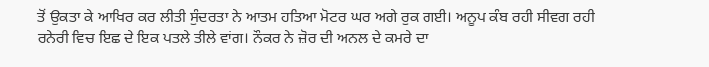ਤੋਂ ਉਕਤਾ ਕੇ ਆਖਿਰ ਕਰ ਲੀਤੀ ਸੁੰਦਰਤਾ ਨੇ ਆਤਮ ਹਤਿਆ ਮੋਟਰ ਘਰ ਅਗੇ ਰੁਕ ਗਈ। ਅਨੂਪ ਕੰਬ ਰਹੀ ਸੀਵਗ ਰਹੀ ਰਨੇਰੀ ਵਿਚ ਇਛ ਦੇ ਇਕ ਪਤਲੇ ਤੀਲੇ ਵਾਂਗ। ਨੌਕਰ ਨੇ ਜ਼ੋਰ ਦੀ ਅਨਲ ਦੇ ਕਮਰੇ ਦਾ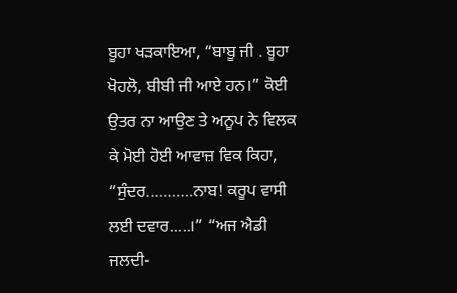ਬੂਹਾ ਖੜਕਾਇਆ, “ਬਾਬੂ ਜੀ . ਬੂਹਾ ਖੋਹਲੋ, ਬੀਬੀ ਜੀ ਆਏ ਹਨ।” ਕੋਈ ਉਤਰ ਨਾ ਆਉਣ ਤੇ ਅਨੂਪ ਨੇ ਵਿਲਕ ਕੇ ਮੋਈ ਹੋਈ ਆਵਾਜ਼ ਵਿਕ ਕਿਹਾ, “ਸੁੰਦਰ..………ਨਾਬ! ਕਰੂਪ ਵਾਸੀ ਲਈ ਦਵਾਰ.....।” “ਅਜ ਐਡੀ ਜਲਦੀ-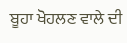ਬੂਹਾ ਖੋਹਲਣ ਵਾਲੇ ਦੀ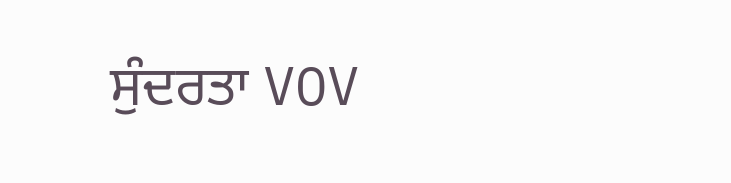ਸੁੰਦਰਤਾ VOV